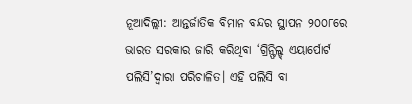ନୂଆଦିଲ୍ଲୀ: ଆନ୍ତର୍ଜାତିକ ବିମାନ ବନ୍ଦର ସ୍ଥାପନ ୨୦୦୮ରେ ଭାରତ ସରକାର ଜାରି କରିଥିବା ‘ଗ୍ରିନ୍ଫିଲ୍ଡ୍ ଏୟାର୍ପୋର୍ଟ ପଲିସି’ଦ୍ୱାରା ପରିଚାଳିତ। ଏହି ପଲିସି ବା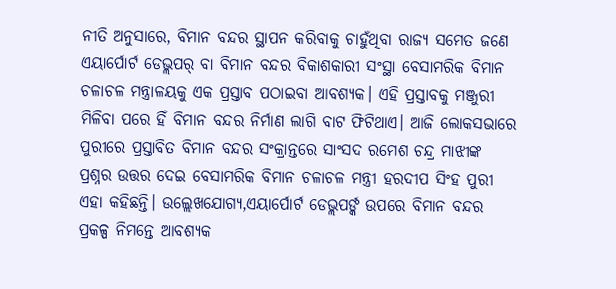ନୀତି ଅନୁସାରେ, ବିମାନ ବନ୍ଦର ସ୍ଥାପନ କରିବାକୁ ଚାହୁଁଥିବା ରାଜ୍ୟ ସମେତ ଜଣେ ଏୟାର୍ପୋର୍ଟ ଡେଭ୍ଲପର୍ ବା ବିମାନ ବନ୍ଦର ବିକାଶକାରୀ ସଂସ୍ଥା ବେସାମରିକ ବିମାନ ଚଳାଚଳ ମନ୍ତ୍ରାଳୟକୁ ଏକ ପ୍ରସ୍ତାବ ପଠାଇବା ଆବଶ୍ୟକ। ଏହି ପ୍ରସ୍ତାବକୁ ମଞ୍ଜୁରୀ ମିଳିବା ପରେ ହିଁ ବିମାନ ବନ୍ଦର ନିର୍ମାଣ ଲାଗି ବାଟ ଫିଟିଥାଏ। ଆଜି ଲୋକସଭାରେ ପୁରୀରେ ପ୍ରସ୍ତାବିତ ବିମାନ ବନ୍ଦର ସଂକ୍ରାନ୍ତରେ ସାଂସଦ ରମେଶ ଚନ୍ଦ୍ର ମାଝୀଙ୍କ ପ୍ରଶ୍ନର ଉତ୍ତର ଦେଇ ବେସାମରିକ ବିମାନ ଚଳାଚଳ ମନ୍ତ୍ରୀ ହରଦୀପ ସିଂହ ପୁରୀ ଏହା କହିଛନ୍ତି। ଉଲ୍ଲେଖଯୋଗ୍ୟ,ଏୟାର୍ପୋର୍ଟ ଡେଭ୍ଲପର୍ଙ୍କ ଉପରେ ବିମାନ ବନ୍ଦର ପ୍ରକଳ୍ପ ନିମନ୍ତେ ଆବଶ୍ୟକ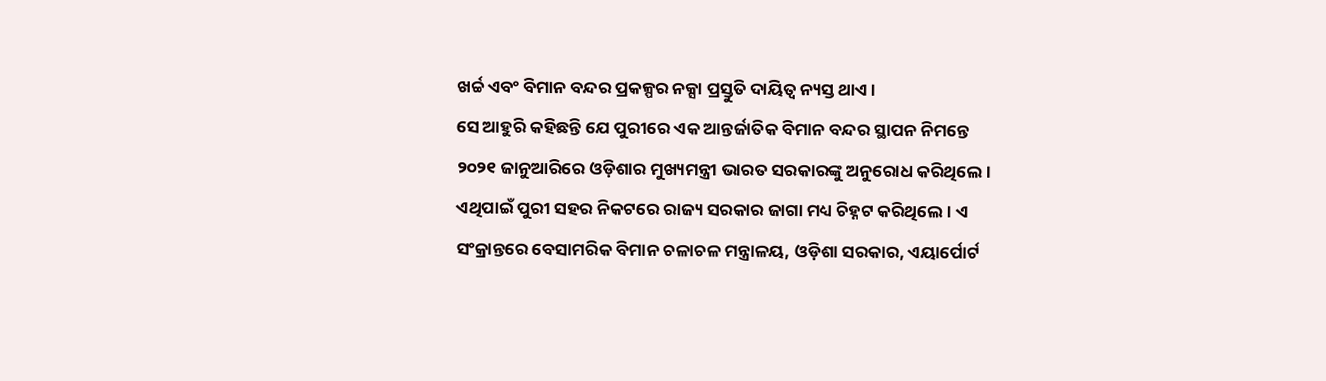ଖର୍ଚ୍ଚ ଏବଂ ବିମାନ ବନ୍ଦର ପ୍ରକଳ୍ପର ନକ୍ସା ପ୍ରସ୍ତୁତି ଦାୟିତ୍ୱ ନ୍ୟସ୍ତ ଥାଏ।
ସେ ଆହୁରି କହିଛନ୍ତି ଯେ ପୁରୀରେ ଏକ ଆନ୍ତର୍ଜାତିକ ବିମାନ ବନ୍ଦର ସ୍ଥାପନ ନିମନ୍ତେ ୨୦୨୧ ଜାନୁଆରିରେ ଓଡ଼ିଶାର ମୁଖ୍ୟମନ୍ତ୍ରୀ ଭାରତ ସରକାରଙ୍କୁ ଅନୁରୋଧ କରିଥିଲେ। ଏଥିପାଇଁ ପୁରୀ ସହର ନିକଟରେ ରାଜ୍ୟ ସରକାର ଜାଗା ମଧ୍ୟ ଚିହ୍ନଟ କରିଥିଲେ। ଏ ସଂକ୍ରାନ୍ତରେ ବେସାମରିକ ବିମାନ ଚଳାଚଳ ମନ୍ତ୍ରାଳୟ, ଓଡ଼ିଶା ସରକାର, ଏୟାର୍ପୋର୍ଟ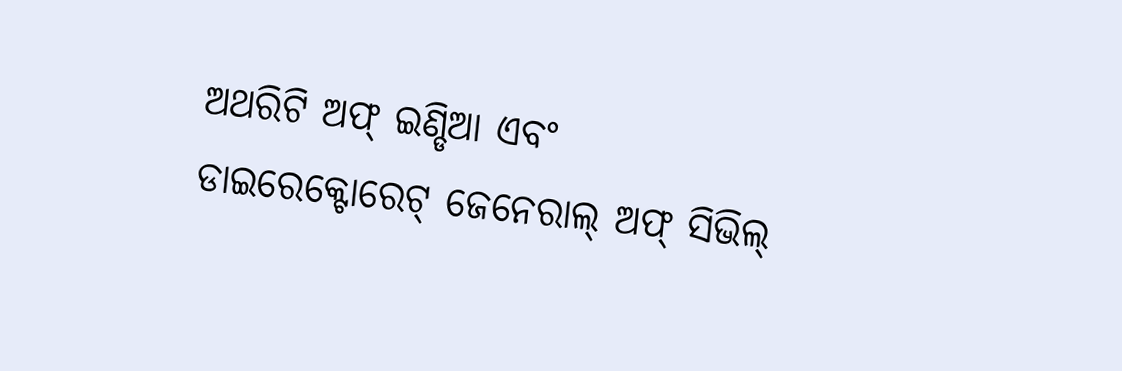ଅଥରିଟି ଅଫ୍ ଇଣ୍ଡିଆ ଏବଂ ଡାଇରେକ୍ଟୋରେଟ୍ ଜେନେରାଲ୍ ଅଫ୍ ସିଭିଲ୍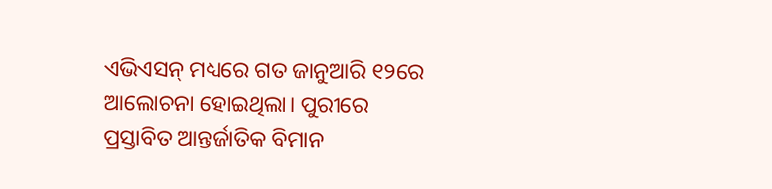ଏଭିଏସନ୍ ମଧ୍ୟରେ ଗତ ଜାନୁଆରି ୧୨ରେ ଆଲୋଚନା ହୋଇଥିଲା। ପୁରୀରେ ପ୍ରସ୍ତାବିତ ଆନ୍ତର୍ଜାତିକ ବିମାନ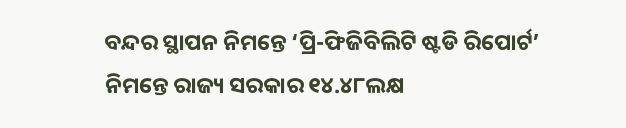ବନ୍ଦର ସ୍ଥାପନ ନିମନ୍ତେ ‘ପ୍ରି-ଫିଜିବିଲିଟି ଷ୍ଟଡି ରିପୋର୍ଟ’ ନିମନ୍ତେ ରାଜ୍ୟ ସରକାର ୧୪.୪୮ଲକ୍ଷ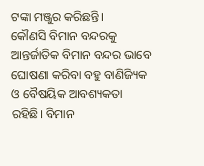ଟଙ୍କା ମଞ୍ଜୁର କରିଛନ୍ତି।
କୌଣସି ବିମାନ ବନ୍ଦରକୁ ଆନ୍ତର୍ଜାତିକ ବିମାନ ବନ୍ଦର ଭାବେ ଘୋଷଣା କରିବା ବହୁ ବାଣିଜ୍ୟିକ ଓ ବୈଷୟିକ ଆବଶ୍ୟକତା ରହିଛି। ବିମାନ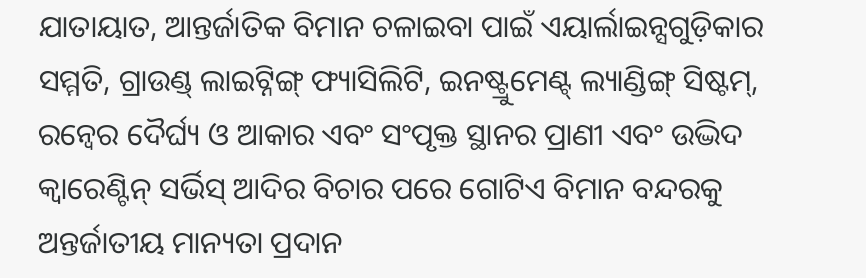ଯାତାୟାତ, ଆନ୍ତର୍ଜାତିକ ବିମାନ ଚଳାଇବା ପାଇଁ ଏୟାର୍ଲାଇନ୍ସଗୁଡ଼ିକାର ସମ୍ମତି, ଗ୍ରାଉଣ୍ଡ୍ ଲାଇଟ୍ନିଙ୍ଗ୍ ଫ୍ୟାସିଲିଟି, ଇନଷ୍ଟ୍ରୁମେଣ୍ଟ୍ ଲ୍ୟାଣ୍ଡିଙ୍ଗ୍ ସିଷ୍ଟମ୍, ରନ୍ୱେର ଦୈର୍ଘ୍ୟ ଓ ଆକାର ଏବଂ ସଂପୃକ୍ତ ସ୍ଥାନର ପ୍ରାଣୀ ଏବଂ ଉଦ୍ଭିଦ କ୍ୱାରେଣ୍ଟିନ୍ ସର୍ଭିସ୍ ଆଦିର ବିଚାର ପରେ ଗୋଟିଏ ବିମାନ ବନ୍ଦରକୁ ଅନ୍ତର୍ଜାତୀୟ ମାନ୍ୟତା ପ୍ରଦାନ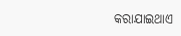କରାଯାଇଥାଏ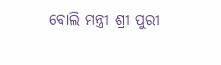ବୋଲି ମନ୍ତ୍ରୀ ଶ୍ରୀ ପୁରୀ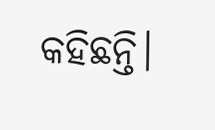କହିଛନ୍ତି।